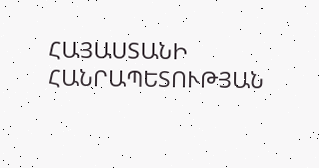ՀԱՅԱՍՏԱՆԻ ՀԱՆՐԱՊԵՏՈՒԹՅԱՆ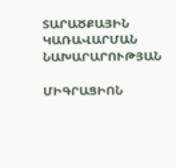ՏԱՐԱԾՔԱՅԻՆ ԿԱՌԱՎԱՐՄԱՆ ՆԱԽԱՐԱՐՈՒԹՅԱՆ

ՄԻԳՐԱՑԻՈՆ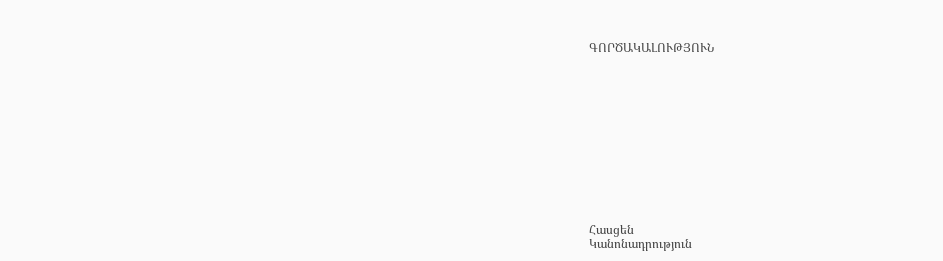ԳՈՐԾԱԿԱԼՈՒԹՅՈՒՆ












Հասցեն
Կանոնադրություն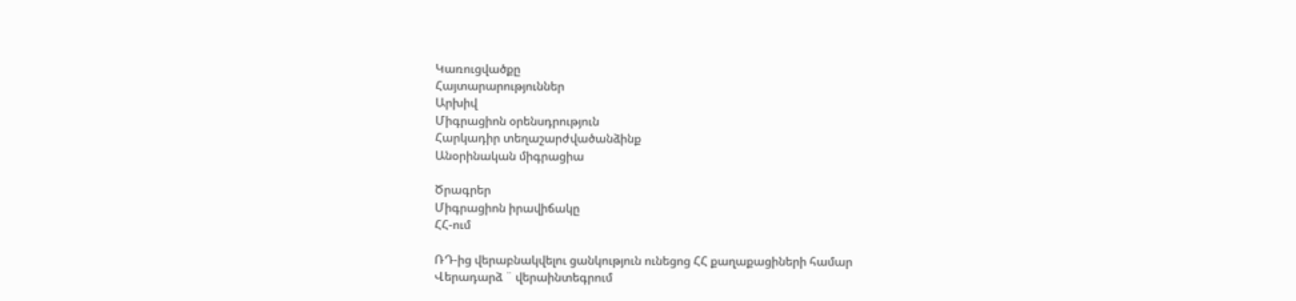Կառուցվածքը
Հայտարարություններ
Արխիվ
Միգրացիոն օրենսդրություն
Հարկադիր տեղաշարժվածանձինք
Անօրինական միգրացիա

Ծրագրեր
Միգրացիոն իրավիճակը
ՀՀ-ում

ՌԴ-ից վերաբնակվելու ցանկություն ունեցոց ՀՀ քաղաքացիների համար
Վերադարձ ¨ վերաինտեգրում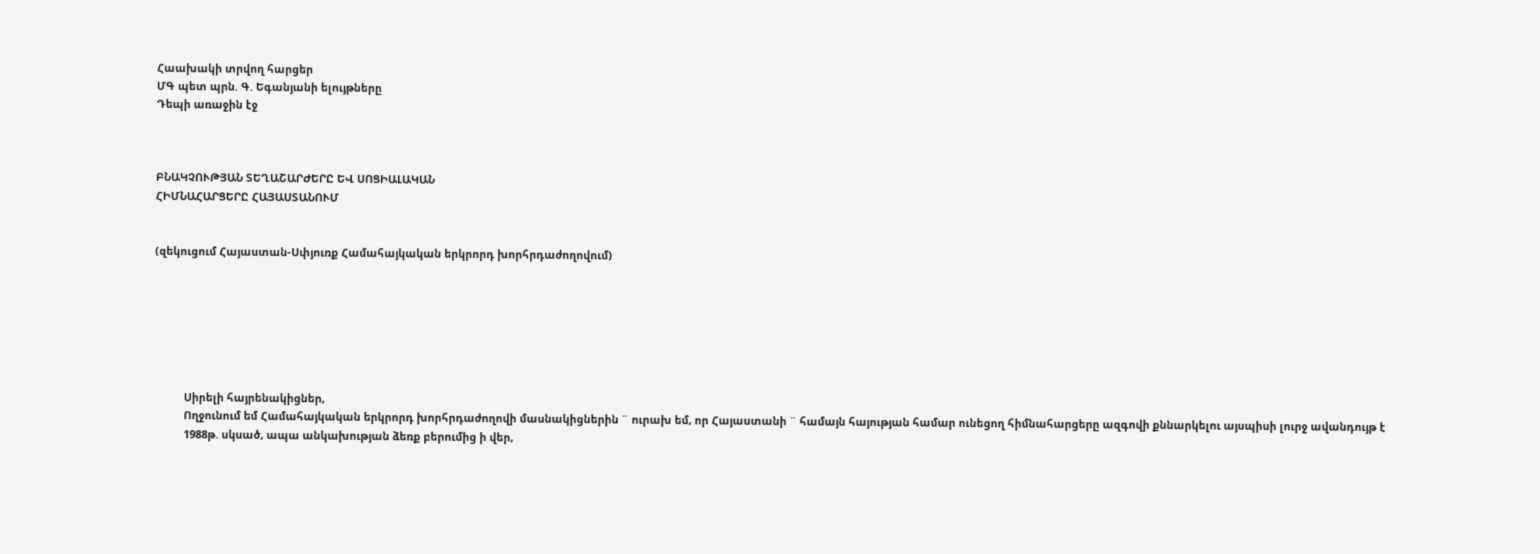Հաախակի տրվող հարցեր
ՄԳ պետ պրն. Գ. Եգանյանի ելույթները
Դեպի առաջին էջ



ԲՆԱԿՉՈՒԹՅԱՆ ՏԵՂԱՇԱՐԺԵՐԸ ԵՎ ՍՈՑԻԱԼԱԿԱՆ
ՀԻՄՆԱՀԱՐՑԵՐԸ ՀԱՅԱՍՏԱՆՈՒՄ


(զեկուցում Հայաստան-Սփյուռք Համահայկական երկրորդ խորհրդաժողովում)







          Սիրելի հայրենակիցներ,
          Ողջունում եմ Համահայկական երկրորդ խորհրդաժողովի մասնակիցներին ¨ ուրախ եմ, որ Հայաստանի ¨ համայն հայության համար ունեցող հիմնահարցերը ազգովի քննարկելու այսպիսի լուրջ ավանդույթ է
          1988թ. սկսած, ապա անկախության ձեռք բերումից ի վեր,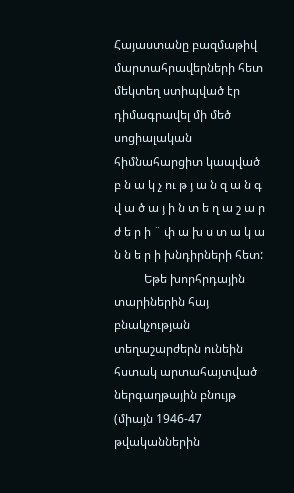Հայաստանը բազմաթիվ մարտահրավերների հետ մեկտեղ ստիպված էր դիմագրավել մի մեծ սոցիալական հիմնահարցիտ կապված բ ն ա կ չ ու թ յ ա ն զ ա ն գ վ ա ծ ա յ ի ն տ ե ղ ա շ ա ր ժ ե ր ի ¨ փ ա խ ս տ ա կ ա ն ն ե ր ի խնդիրների հետ:
          Եթե խորհրդային տարիներին հայ բնակչության տեղաշարժերն ունեին հստակ արտահայտված ներգաղթային բնույթ (միայն 1946-47 թվականներին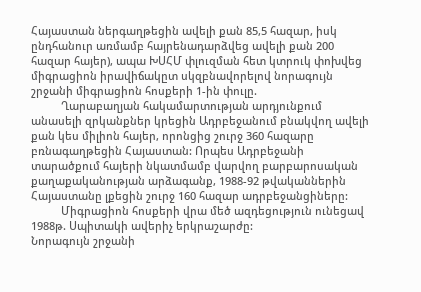Հայաստան ներգաղթեցին ավելի քան 85,5 հազար, իսկ ընդհանուր առմամբ հայրենադարձվեց ավելի քան 200 հազար հայեր), ապա ԽՍՀՄ փլուզման հետ կտրուկ փոխվեց միգրացիոն իրավիճակըտ սկզբնավորելով նորագույն շրջանի միգրացիոն հոսքերի 1-ին փուլը.
          Ղարաբաղյան հակամարտության արդյունքում անասելի զրկանքներ կրեցին Ադրբեջանում բնակվող ավելի քան կես միլիոն հայեր, որոնցից շուրջ 360 հազարը բռնագաղթեցին Հայաստան: Որպես Ադրբեջանի տարածքում հայերի նկատմամբ վարվող բարբարոսական քաղաքականության արձագանք, 1988-92 թվականներին Հայաստանը լքեցին շուրջ 160 հազար ադրբեջանցիները:
          Միգրացիոն հոսքերի վրա մեծ ազդեցություն ունեցավ 1988թ. Սպիտակի ավերիչ երկրաշարժը:
Նորագույն շրջանի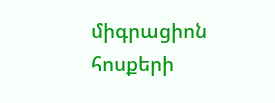միգրացիոն հոսքերի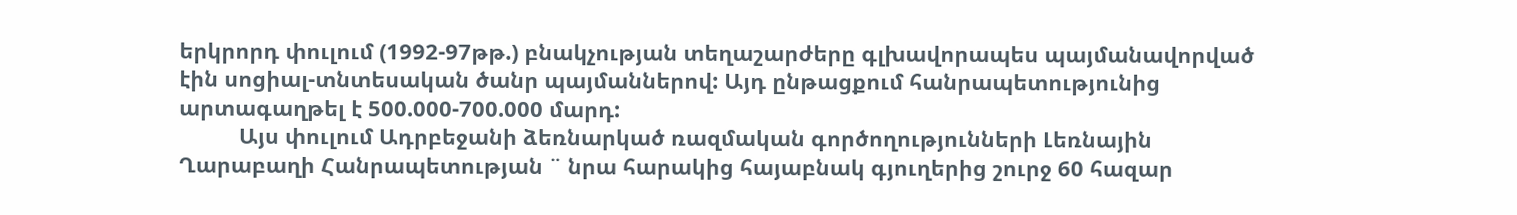երկրորդ փուլում (1992-97թթ.) բնակչության տեղաշարժերը գլխավորապես պայմանավորված էին սոցիալ-տնտեսական ծանր պայմաններով: Այդ ընթացքում հանրապետությունից արտագաղթել է 500.000-700.000 մարդ:
          Այս փուլում Ադրբեջանի ձեռնարկած ռազմական գործողությունների Լեռնային Ղարաբաղի Հանրապետության ¨ նրա հարակից հայաբնակ գյուղերից շուրջ 60 հազար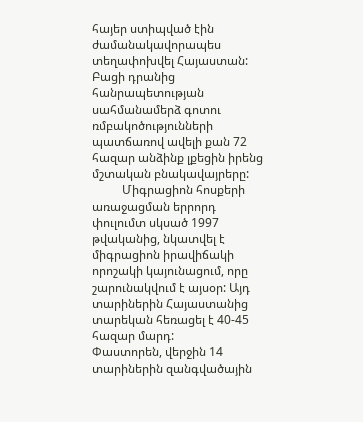հայեր ստիպված էին ժամանակավորապես տեղափոխվել Հայաստան: Բացի դրանից հանրապետության սահմանամերձ գոտու ռմբակոծությունների պատճառով ավելի քան 72 հազար անձինք լքեցին իրենց մշտական բնակավայրերը:
          Միգրացիոն հոսքերի առաջացման երրորդ փուլումտ սկսած 1997 թվականից, նկատվել է միգրացիոն իրավիճակի որոշակի կայունացում, որը շարունակվում է այսօր: Այդ տարիներին Հայաստանից տարեկան հեռացել է 40-45 հազար մարդ:
Փաստորեն, վերջին 14 տարիներին զանգվածային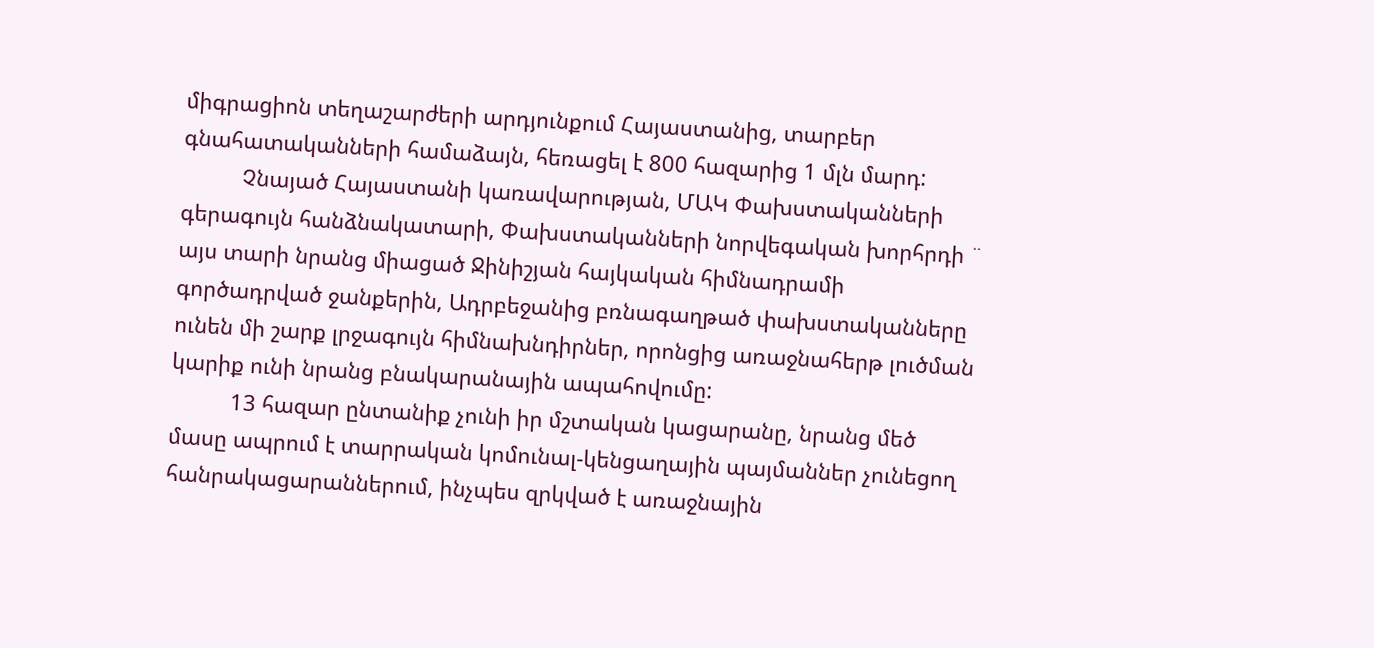միգրացիոն տեղաշարժերի արդյունքում Հայաստանից, տարբեր գնահատականների համաձայն, հեռացել է 800 հազարից 1 մլն մարդ:
          Չնայած Հայաստանի կառավարության, ՄԱԿ Փախստականների գերագույն հանձնակատարի, Փախստականների նորվեգական խորհրդի ¨ այս տարի նրանց միացած Ջինիշյան հայկական հիմնադրամի գործադրված ջանքերին, Ադրբեջանից բռնագաղթած փախստականները ունեն մի շարք լրջագույն հիմնախնդիրներ, որոնցից առաջնահերթ լուծման կարիք ունի նրանց բնակարանային ապահովումը:
          13 հազար ընտանիք չունի իր մշտական կացարանը, նրանց մեծ մասը ապրում է տարրական կոմունալ-կենցաղային պայմաններ չունեցող հանրակացարաններում, ինչպես զրկված է առաջնային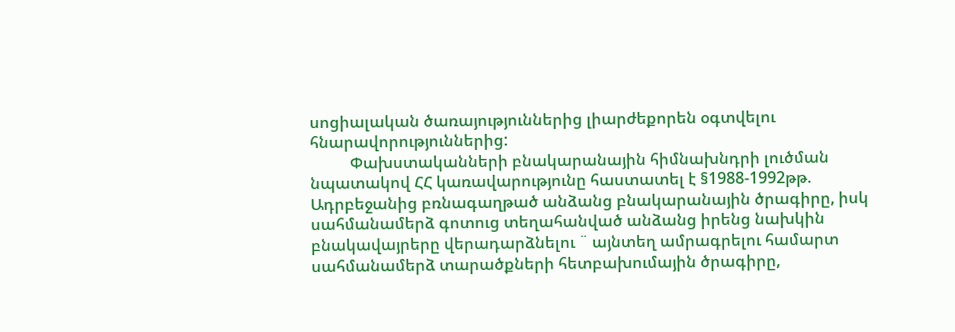սոցիալական ծառայություններից լիարժեքորեն օգտվելու հնարավորություններից:
          Փախստականների բնակարանային հիմնախնդրի լուծման նպատակով ՀՀ կառավարությունը հաստատել է §1988-1992թթ. Ադրբեջանից բռնագաղթած անձանց բնակարանային ծրագիրը, իսկ սահմանամերձ գոտուց տեղահանված անձանց իրենց նախկին բնակավայրերը վերադարձնելու ¨ այնտեղ ամրագրելու համարտ սահմանամերձ տարածքների հետբախումային ծրագիրը,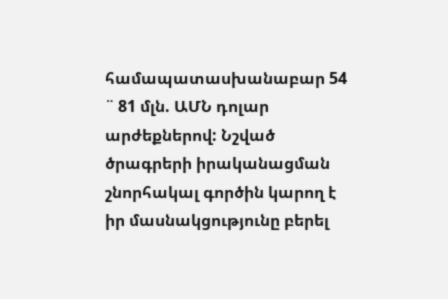համապատասխանաբար 54 ¨ 81 մլն. ԱՄՆ դոլար արժեքներով: Նշված ծրագրերի իրականացման շնորհակալ գործին կարող է իր մասնակցությունը բերել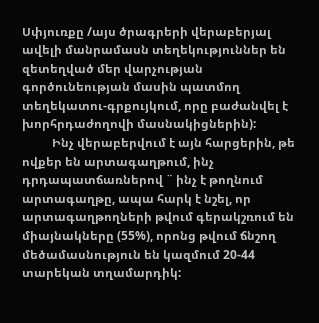Սփյուռքը /այս ծրագրերի վերաբերյալ ավելի մանրամասն տեղեկություններ են զետեղված մեր վարչության գործունեության մասին պատմող տեղեկատու-գրքույկում, որը բաժանվել է խորհրդաժողովի մասնակիցներին):
          Ինչ վերաբերվում է այն հարցերին, թե ովքեր են արտագաղթում, ինչ դրդապատճառներով ¨ ինչ է թողնում արտագաղթը, ապա հարկ է նշել, որ արտագաղթողների թվում գերակշռում են միայնակները (55%), որոնց թվում ճնշող մեծամասնություն են կազմում 20-44 տարեկան տղամարդիկ: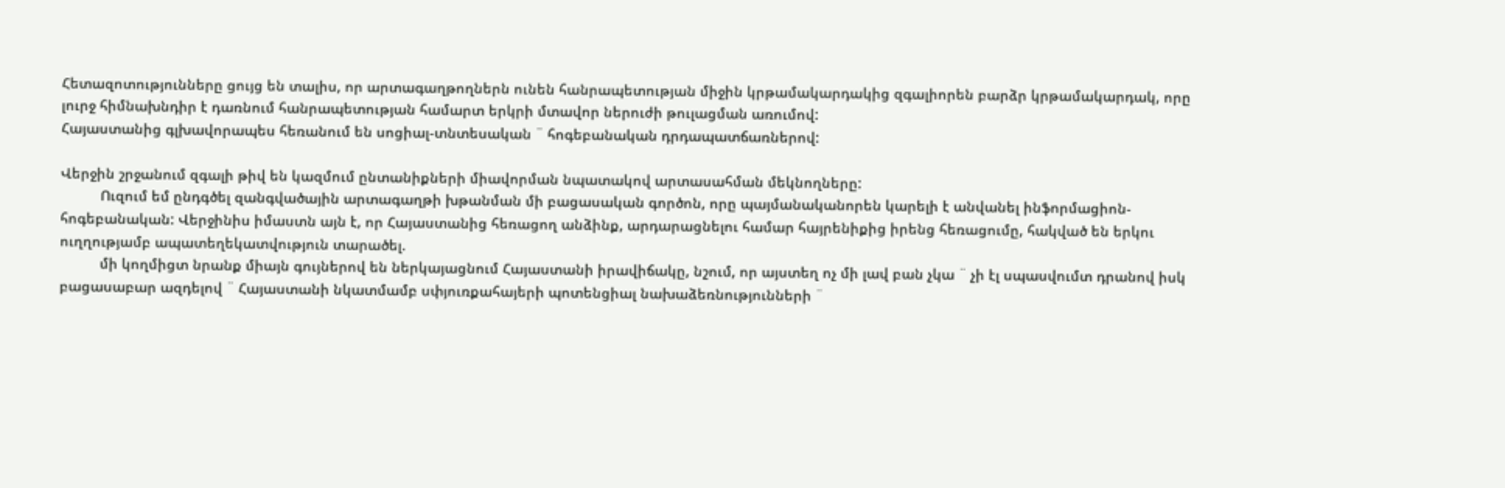Հետազոտությունները ցույց են տալիս, որ արտագաղթողներն ունեն հանրապետության միջին կրթամակարդակից զգալիորեն բարձր կրթամակարդակ, որը լուրջ հիմնախնդիր է դառնում հանրապետության համարտ երկրի մտավոր ներուժի թուլացման առումով:
Հայաստանից գլխավորապես հեռանում են սոցիալ-տնտեսական ¨ հոգեբանական դրդապատճառներով:

Վերջին շրջանում զգալի թիվ են կազմում ընտանիքների միավորման նպատակով արտասահման մեկնողները:
          Ուզում եմ ընդգծել զանգվածային արտագաղթի խթանման մի բացասական գործոն, որը պայմանականորեն կարելի է անվանել ինֆորմացիոն-հոգեբանական: Վերջինիս իմաստն այն է, որ Հայաստանից հեռացող անձինք, արդարացնելու համար հայրենիքից իրենց հեռացումը, հակված են երկու ուղղությամբ ապատեղեկատվություն տարածել.
          մի կողմիցտ նրանք միայն գույներով են ներկայացնում Հայաստանի իրավիճակը, նշում, որ այստեղ ոչ մի լավ բան չկա ¨ չի էլ սպասվումտ դրանով իսկ բացասաբար ազդելով ¨ Հայաստանի նկատմամբ սփյուռքահայերի պոտենցիալ նախաձեռնությունների ¨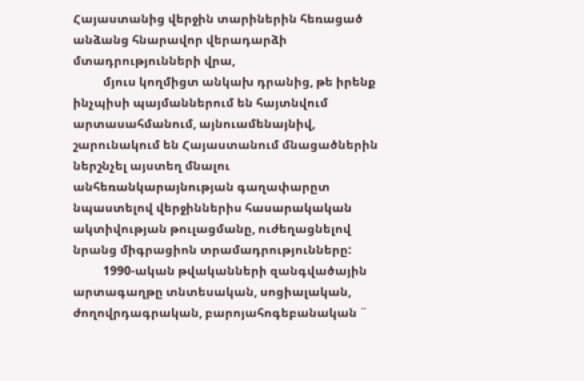Հայաստանից վերջին տարիներին հեռացած անձանց հնարավոր վերադարձի մտադրությունների վրա,
          մյուս կողմիցտ անկախ դրանից, թե իրենք ինչպիսի պայմաններում են հայտնվում արտասահմանում, այնուամենայնիվ, շարունակում են Հայաստանում մնացածներին ներշնչել այստեղ մնալու անհեռանկարայնության գաղափարըտ նպաստելով վերջիններիս հասարակական ակտիվության թուլացմանը, ուժեղացնելով նրանց միգրացիոն տրամադրությունները:
          1990-ական թվականների զանգվածային արտագաղթը տնտեսական, սոցիալական, ժողովրդագրական, բարոյահոգեբանական ¨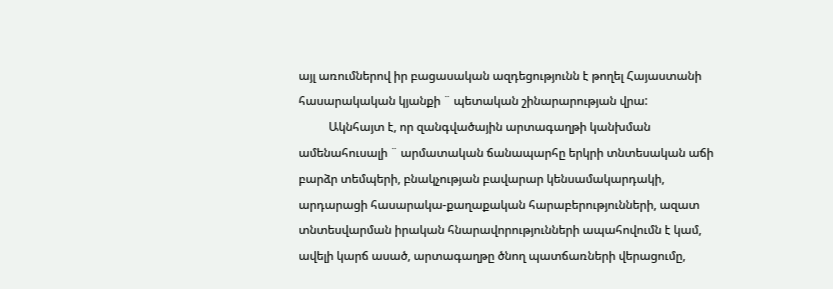այլ առումներով իր բացասական ազդեցությունն է թողել Հայաստանի հասարակական կյանքի ¨ պետական շինարարության վրա:
          Ակնհայտ է, որ զանգվածային արտագաղթի կանխման ամենահուսալի ¨ արմատական ճանապարհը երկրի տնտեսական աճի բարձր տեմպերի, բնակչության բավարար կենսամակարդակի, արդարացի հասարակա-քաղաքական հարաբերությունների, ազատ տնտեսվարման իրական հնարավորությունների ապահովումն է կամ, ավելի կարճ ասած, արտագաղթը ծնող պատճառների վերացումը,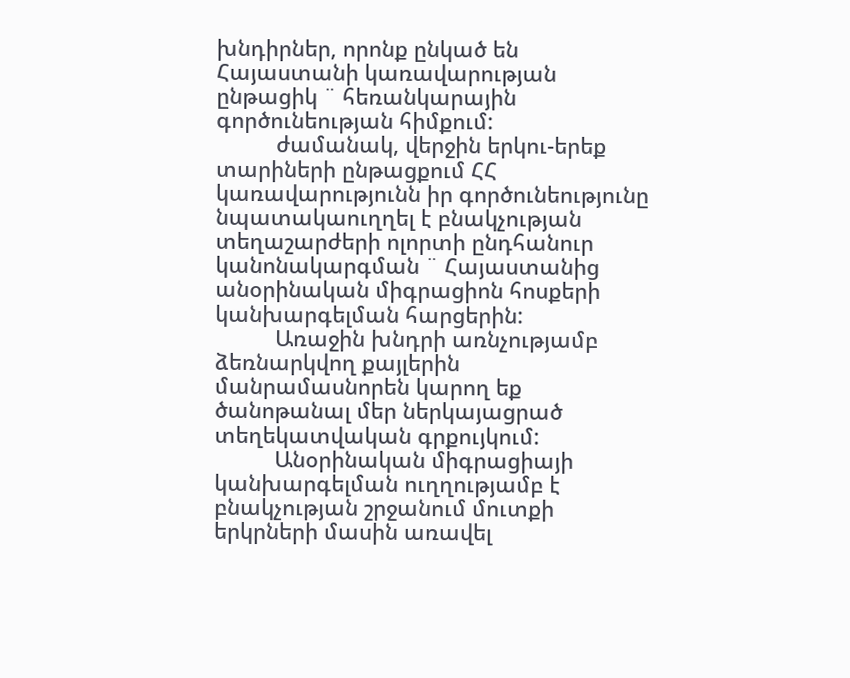խնդիրներ, որոնք ընկած են Հայաստանի կառավարության ընթացիկ ¨ հեռանկարային գործունեության հիմքում:
          ժամանակ, վերջին երկու-երեք տարիների ընթացքում ՀՀ կառավարությունն իր գործունեությունը նպատակաուղղել է բնակչության տեղաշարժերի ոլորտի ընդհանուր կանոնակարգման ¨ Հայաստանից անօրինական միգրացիոն հոսքերի կանխարգելման հարցերին:
          Առաջին խնդրի առնչությամբ ձեռնարկվող քայլերին մանրամասնորեն կարող եք ծանոթանալ մեր ներկայացրած տեղեկատվական գրքույկում:
          Անօրինական միգրացիայի կանխարգելման ուղղությամբ է բնակչության շրջանում մուտքի երկրների մասին առավել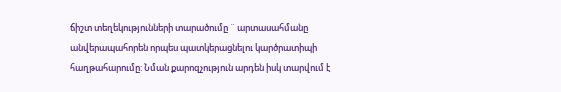ճիշտ տեղեկությունների տարածումը ¨ արտասահմանը անվերապահորեն որպես պատկերացնելու կարծրատիպի հաղթահարումը: Նման քարոզչություն արդեն իսկ տարվում է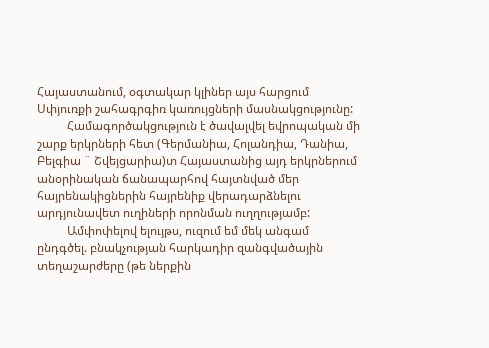Հայաստանում, օգտակար կլիներ այս հարցում Սփյուռքի շահագրգիռ կառույցների մասնակցությունը:
          Համագործակցություն է ծավալվել եվրոպական մի շարք երկրների հետ (Գերմանիա, Հոլանդիա, Դանիա, Բելգիա ¨ Շվեյցարիա)տ Հայաստանից այդ երկրներում անօրինական ճանապարհով հայտնված մեր հայրենակիցներին հայրենիք վերադարձնելու արդյունավետ ուղիների որոնման ուղղությամբ:
          Ամփոփելով ելույթս, ուզում եմ մեկ անգամ ընդգծել. բնակչության հարկադիր զանգվածային տեղաշարժերը (թե ներքին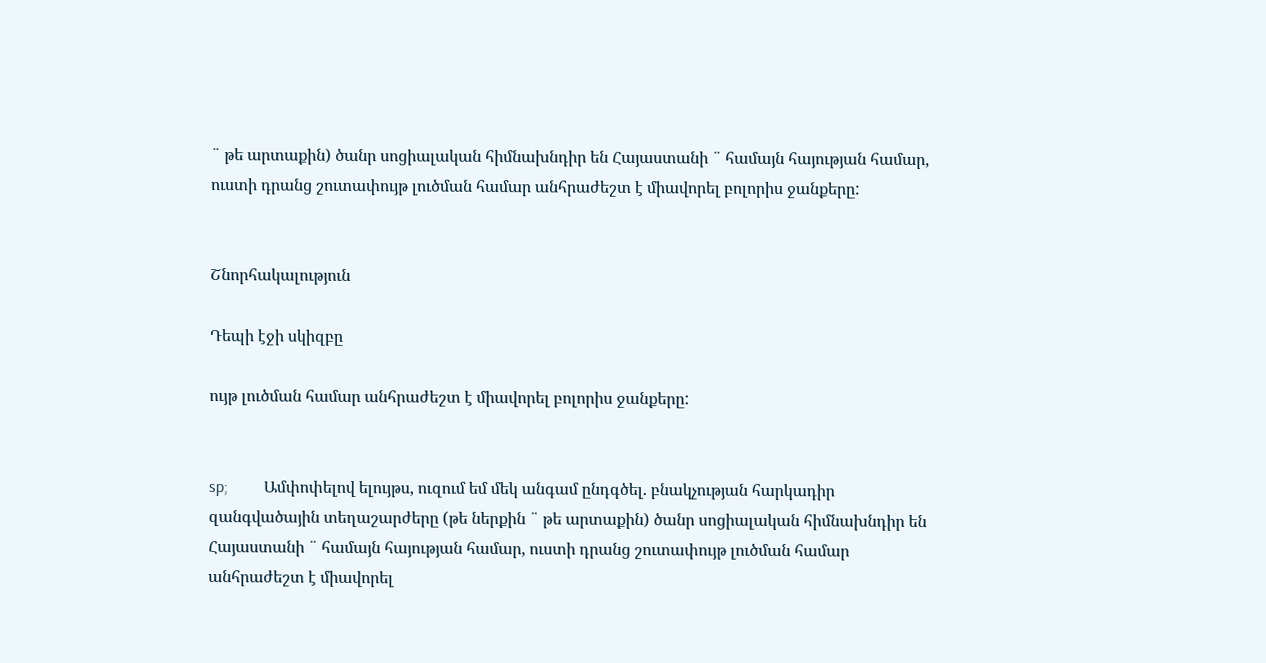¨ թե արտաքին) ծանր սոցիալական հիմնախնդիր են Հայաստանի ¨ համայն հայության համար, ուստի դրանց շուտափույթ լուծման համար անհրաժեշտ է միավորել բոլորիս ջանքերը:


Շնորհակալություն

Դեպի էջի սկիզբը

ույթ լուծման համար անհրաժեշտ է միավորել բոլորիս ջանքերը:


sp;         Ամփոփելով ելույթս, ուզում եմ մեկ անգամ ընդգծել. բնակչության հարկադիր զանգվածային տեղաշարժերը (թե ներքին ¨ թե արտաքին) ծանր սոցիալական հիմնախնդիր են Հայաստանի ¨ համայն հայության համար, ուստի դրանց շուտափույթ լուծման համար անհրաժեշտ է միավորել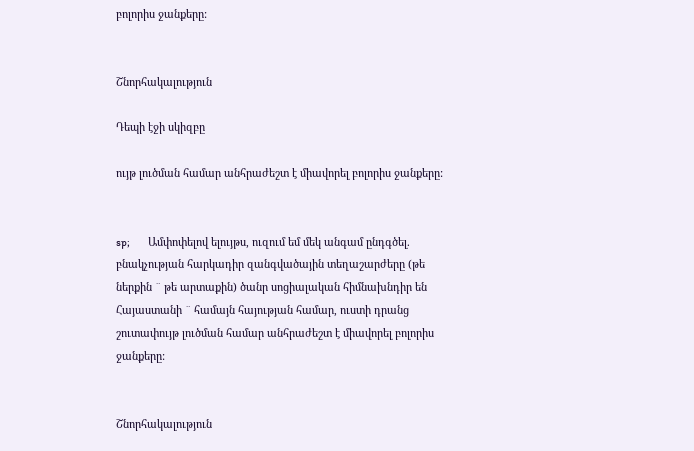բոլորիս ջանքերը:


Շնորհակալություն

Դեպի էջի սկիզբը

ույթ լուծման համար անհրաժեշտ է միավորել բոլորիս ջանքերը:


sp;         Ամփոփելով ելույթս, ուզում եմ մեկ անգամ ընդգծել. բնակչության հարկադիր զանգվածային տեղաշարժերը (թե ներքին ¨ թե արտաքին) ծանր սոցիալական հիմնախնդիր են Հայաստանի ¨ համայն հայության համար, ուստի դրանց շուտափույթ լուծման համար անհրաժեշտ է միավորել բոլորիս ջանքերը:


Շնորհակալություն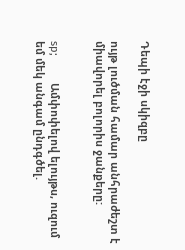Դեպի էջի սկիզբը

ույթ լուծման համար անհրաժեշտ է միավորել բոլորիս ջանքերը:


sp;         Ամփոփելով ելույթս, ուզում եմ մեկ անգամ ընդգծել.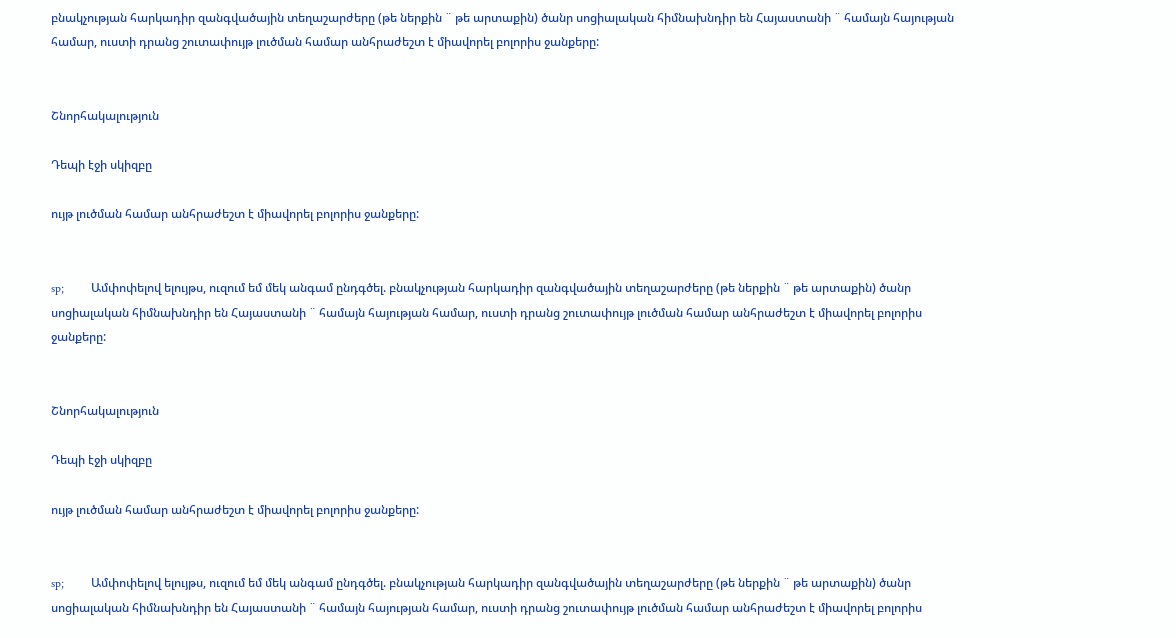բնակչության հարկադիր զանգվածային տեղաշարժերը (թե ներքին ¨ թե արտաքին) ծանր սոցիալական հիմնախնդիր են Հայաստանի ¨ համայն հայության համար, ուստի դրանց շուտափույթ լուծման համար անհրաժեշտ է միավորել բոլորիս ջանքերը:


Շնորհակալություն

Դեպի էջի սկիզբը

ույթ լուծման համար անհրաժեշտ է միավորել բոլորիս ջանքերը:


sp;         Ամփոփելով ելույթս, ուզում եմ մեկ անգամ ընդգծել. բնակչության հարկադիր զանգվածային տեղաշարժերը (թե ներքին ¨ թե արտաքին) ծանր սոցիալական հիմնախնդիր են Հայաստանի ¨ համայն հայության համար, ուստի դրանց շուտափույթ լուծման համար անհրաժեշտ է միավորել բոլորիս ջանքերը:


Շնորհակալություն

Դեպի էջի սկիզբը

ույթ լուծման համար անհրաժեշտ է միավորել բոլորիս ջանքերը:


sp;         Ամփոփելով ելույթս, ուզում եմ մեկ անգամ ընդգծել. բնակչության հարկադիր զանգվածային տեղաշարժերը (թե ներքին ¨ թե արտաքին) ծանր սոցիալական հիմնախնդիր են Հայաստանի ¨ համայն հայության համար, ուստի դրանց շուտափույթ լուծման համար անհրաժեշտ է միավորել բոլորիս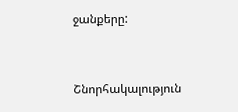ջանքերը:


Շնորհակալություն